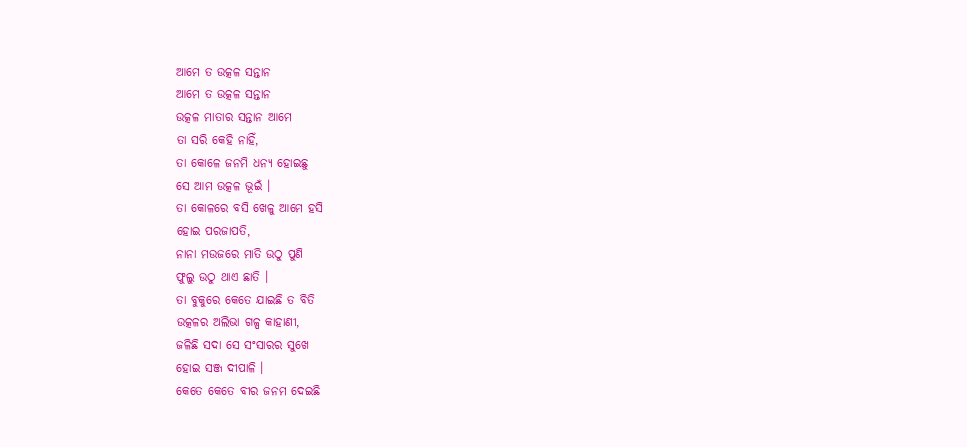ଆମେ ତ ଉତ୍କଳ ସନ୍ତାନ
ଆମେ ତ ଉତ୍କଳ ସନ୍ତାନ
ଉତ୍କଳ ମାତାର ସନ୍ତାନ ଆମେ
ତା ସରି କେହି ନାହିଁ,
ତା କୋଳେ ଜନମି ଧନ୍ୟ ହୋଇଛୁ
ସେ ଆମ ଉତ୍କଳ ଭୂଇଁ ।
ତା କୋଳରେ ବସି ଖେଳୁ ଆମେ ହସି
ହୋଇ ପରଜାପତି,
ନାନା ମଉଜରେ ମାତି ଉଠୁ ପୁଣି
ଫୁଲୁ ଉଠୁ ଥାଏ ଛାତି ।
ତା ବୁକୁରେ କେତେ ଯାଇଛି ତ ବିତି
ଉତ୍କଳର ଅଲିଭା ଗଳ୍ପ କାହାଣୀ,
ଜଳିଛି ସଦା ସେ ସଂସାରର ସୁଖେ
ହୋଇ ସଞ୍ଜ ଦୀପାଳି ।
କେତେ କେତେ ବୀର ଜନମ ଦେଇଛି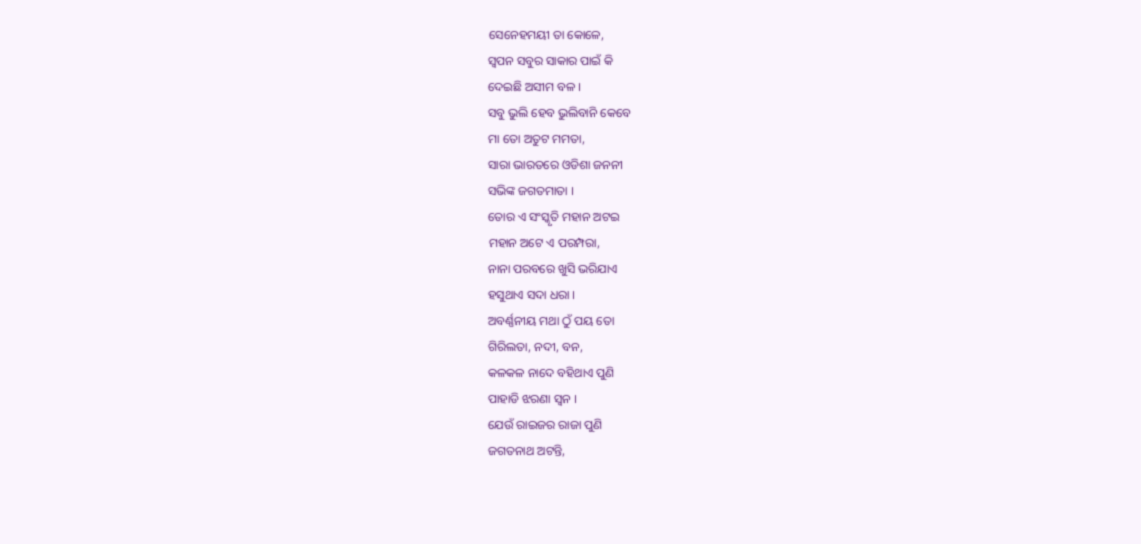ସେନେହମୟୀ ତା କୋଳେ,
ସ୍ବପନ ସବୁର ସାକାର ପାଇଁ କି
ଦେଇଛି ଅସୀମ ବଳ ।
ସବୁ ଭୁଲି ହେବ ଭୁଲିବାନି କେବେ
ମା ତୋ ଅତୁଟ ମମତା,
ସାରା ଭାରତରେ ଓଡିଶା ଜନନୀ
ସଭିଙ୍କ ଜଗତମାତା ।
ତୋର ଏ ସଂସ୍କୃତି ମହାନ ଅଟଇ
ମହାନ ଅଟେ ଏ ପରମ୍ପରା,
ନାନା ପରବରେ ଖୁସି ଭରିଯାଏ
ହସୁଥାଏ ସଦା ଧରା ।
ଅବର୍ଣ୍ଣନୀୟ ମଥା ଠୁଁ ପୟ ତୋ
ଗିରିଲତା, ନଦୀ, ବନ,
କଳକଳ ନାଦେ ବହିଥାଏ ପୁଣି
ପାହାଡି ଝରଣା ସ୍ଵନ ।
ଯେଉଁ ରାଇଜର ରାଜା ପୁଣି
ଜଗତନାଥ ଅଟନ୍ତି,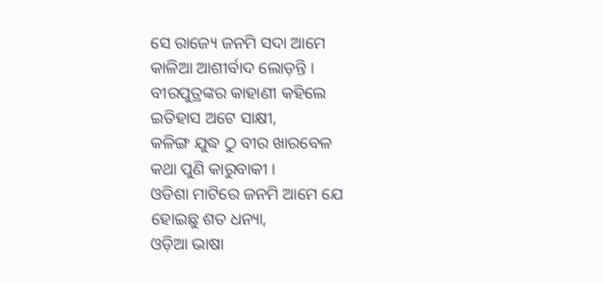ସେ ରାଜ୍ୟେ ଜନମି ସଦା ଆମେ
କାଳିଆ ଆଶୀର୍ବାଦ ଲୋଡ଼ନ୍ତି ।
ବୀରପୁତ୍ରଙ୍କର କାହାଣୀ କହିଲେ
ଇତିହାସ ଅଟେ ସାକ୍ଷୀ,
କଳିଙ୍ଗ ଯୁଦ୍ଧ ଠୁ ବୀର ଖାରବେଳ
କଥା ପୁଣି କାରୁବାକୀ ।
ଓଡିଶା ମାଟିରେ ଜନମି ଆମେ ଯେ
ହୋଇଛୁ ଶତ ଧନ୍ୟା,
ଓଡ଼ିଆ ଭାଷା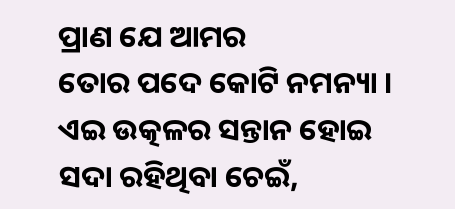ପ୍ରାଣ ଯେ ଆମର
ତୋର ପଦେ କୋଟି ନମନ୍ୟା ।
ଏଇ ଉତ୍କଳର ସନ୍ତାନ ହୋଇ
ସଦା ରହିଥିବା ଚେଇଁ,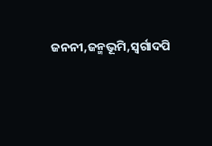ଜନନୀ,ଜନ୍ମଭୂମି,ସ୍ବର୍ଗାଦପି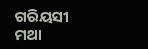ଗରିୟସୀ
ମଥା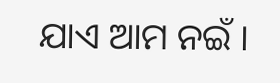ଯାଏ ଆମ ନଇଁ ।